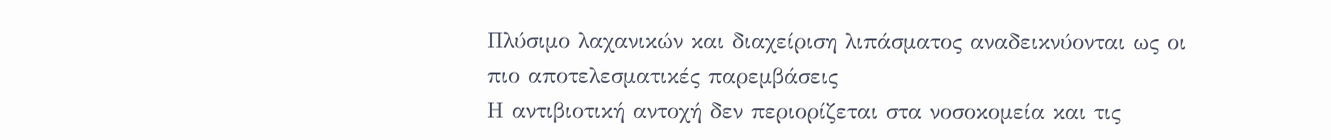Πλύσιμο λαχανικών και διαχείριση λιπάσματος αναδεικνύονται ως οι πιο αποτελεσματικές παρεμβάσεις
Η αντιβιοτική αντοχή δεν περιορίζεται στα νοσοκομεία και τις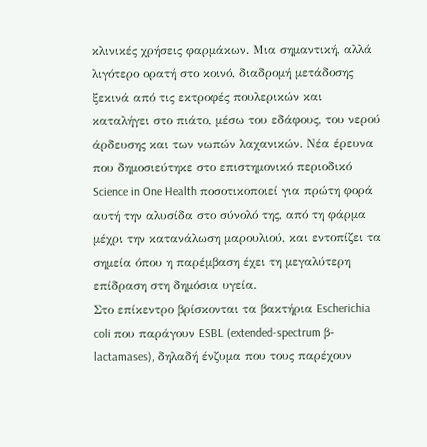κλινικές χρήσεις φαρμάκων. Μια σημαντική, αλλά λιγότερο ορατή στο κοινό, διαδρομή μετάδοσης ξεκινά από τις εκτροφές πουλερικών και καταλήγει στο πιάτο, μέσω του εδάφους, του νερού άρδευσης και των νωπών λαχανικών. Νέα έρευνα που δημοσιεύτηκε στο επιστημονικό περιοδικό Science in One Health ποσοτικοποιεί για πρώτη φορά αυτή την αλυσίδα στο σύνολό της, από τη φάρμα μέχρι την κατανάλωση μαρουλιού, και εντοπίζει τα σημεία όπου η παρέμβαση έχει τη μεγαλύτερη επίδραση στη δημόσια υγεία.
Στο επίκεντρο βρίσκονται τα βακτήρια Escherichia coli που παράγουν ESBL (extended-spectrum β-lactamases), δηλαδή ένζυμα που τους παρέχουν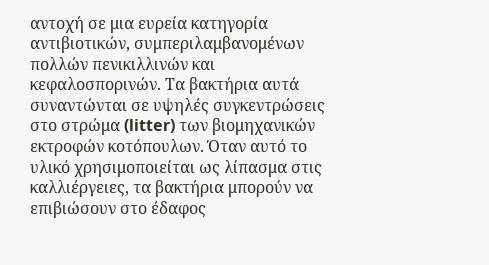αντοχή σε μια ευρεία κατηγορία αντιβιοτικών, συμπεριλαμβανομένων πολλών πενικιλλινών και κεφαλοσπορινών. Τα βακτήρια αυτά συναντώνται σε υψηλές συγκεντρώσεις στο στρώμα (litter) των βιομηχανικών εκτροφών κοτόπουλων. Όταν αυτό το υλικό χρησιμοποιείται ως λίπασμα στις καλλιέργειες, τα βακτήρια μπορούν να επιβιώσουν στο έδαφος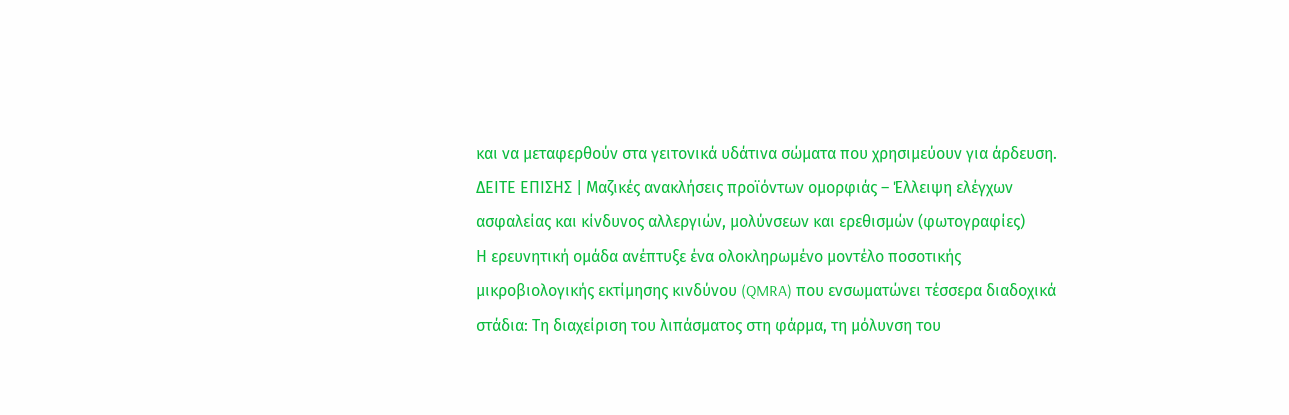και να μεταφερθούν στα γειτονικά υδάτινα σώματα που χρησιμεύουν για άρδευση.
ΔΕΙΤΕ ΕΠΙΣΗΣ | Μαζικές ανακλήσεις προϊόντων ομορφιάς – Έλλειψη ελέγχων ασφαλείας και κίνδυνος αλλεργιών, μολύνσεων και ερεθισμών (φωτογραφίες)
Η ερευνητική ομάδα ανέπτυξε ένα ολοκληρωμένο μοντέλο ποσοτικής μικροβιολογικής εκτίμησης κινδύνου (QMRA) που ενσωματώνει τέσσερα διαδοχικά στάδια: Τη διαχείριση του λιπάσματος στη φάρμα, τη μόλυνση του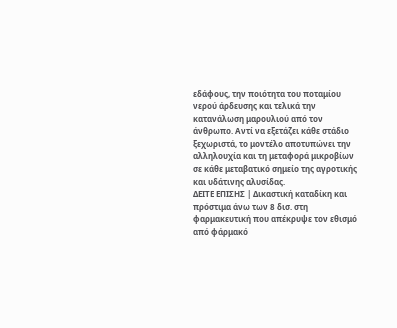εδάφους, την ποιότητα του ποταμίου νερού άρδευσης και τελικά την κατανάλωση μαρουλιού από τον άνθρωπο. Αντί να εξετάζει κάθε στάδιο ξεχωριστά, το μοντέλο αποτυπώνει την αλληλουχία και τη μεταφορά μικροβίων σε κάθε μεταβατικό σημείο της αγροτικής και υδάτινης αλυσίδας.
ΔΕΙΤΕ ΕΠΙΣΗΣ | Δικαστική καταδίκη και πρόστιμα άνω των 8 δισ. στη φαρμακευτική που απέκρυψε τον εθισμό από φάρμακό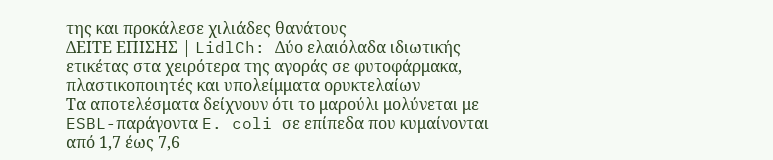της και προκάλεσε χιλιάδες θανάτους
ΔΕΙΤΕ ΕΠΙΣΗΣ | LidlCh: Δύο ελαιόλαδα ιδιωτικής ετικέτας στα χειρότερα της αγοράς σε φυτοφάρμακα, πλαστικοποιητές και υπολείμματα ορυκτελαίων
Τα αποτελέσματα δείχνουν ότι το μαρούλι μολύνεται με ESBL-παράγοντα E. coli σε επίπεδα που κυμαίνονται από 1,7 έως 7,6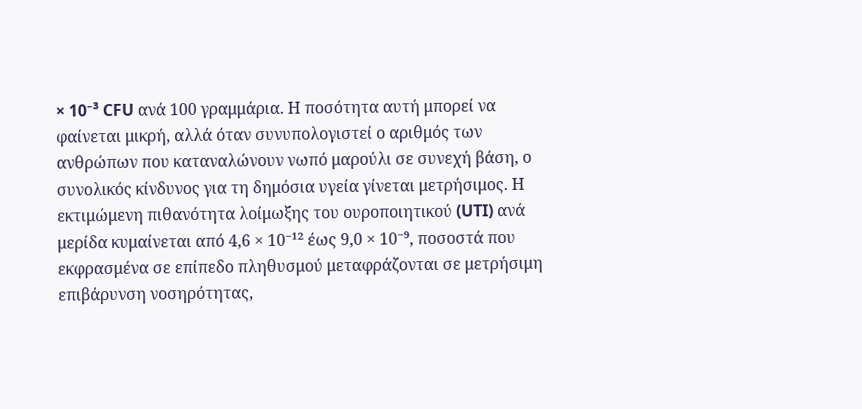× 10⁻³ CFU ανά 100 γραμμάρια. Η ποσότητα αυτή μπορεί να φαίνεται μικρή, αλλά όταν συνυπολογιστεί ο αριθμός των ανθρώπων που καταναλώνουν νωπό μαρούλι σε συνεχή βάση, ο συνολικός κίνδυνος για τη δημόσια υγεία γίνεται μετρήσιμος. Η εκτιμώμενη πιθανότητα λοίμωξης του ουροποιητικού (UTI) ανά μερίδα κυμαίνεται από 4,6 × 10⁻¹² έως 9,0 × 10⁻⁹, ποσοστά που εκφρασμένα σε επίπεδο πληθυσμού μεταφράζονται σε μετρήσιμη επιβάρυνση νοσηρότητας,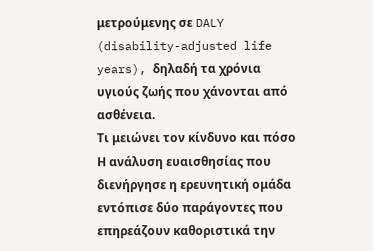μετρούμενης σε DALY (disability-adjusted life years), δηλαδή τα χρόνια υγιούς ζωής που χάνονται από ασθένεια.
Τι μειώνει τον κίνδυνο και πόσο
Η ανάλυση ευαισθησίας που διενήργησε η ερευνητική ομάδα εντόπισε δύο παράγοντες που επηρεάζουν καθοριστικά την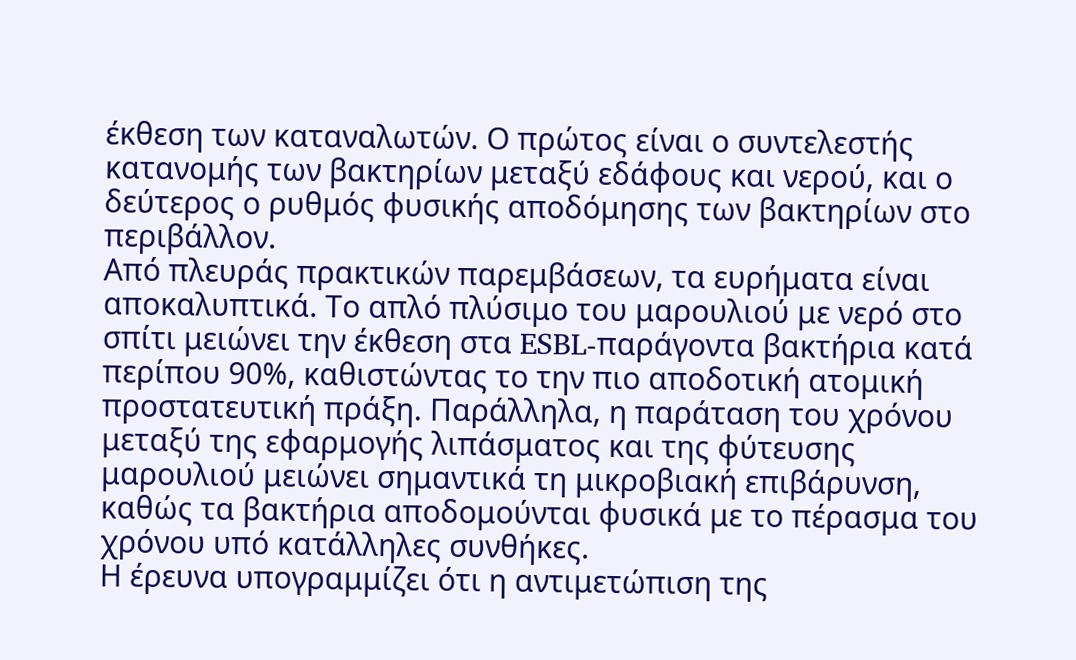έκθεση των καταναλωτών. Ο πρώτος είναι ο συντελεστής κατανομής των βακτηρίων μεταξύ εδάφους και νερού, και ο δεύτερος ο ρυθμός φυσικής αποδόμησης των βακτηρίων στο περιβάλλον.
Από πλευράς πρακτικών παρεμβάσεων, τα ευρήματα είναι αποκαλυπτικά. Το απλό πλύσιμο του μαρουλιού με νερό στο σπίτι μειώνει την έκθεση στα ESBL-παράγοντα βακτήρια κατά περίπου 90%, καθιστώντας το την πιο αποδοτική ατομική προστατευτική πράξη. Παράλληλα, η παράταση του χρόνου μεταξύ της εφαρμογής λιπάσματος και της φύτευσης μαρουλιού μειώνει σημαντικά τη μικροβιακή επιβάρυνση, καθώς τα βακτήρια αποδομούνται φυσικά με το πέρασμα του χρόνου υπό κατάλληλες συνθήκες.
Η έρευνα υπογραμμίζει ότι η αντιμετώπιση της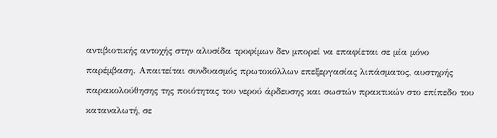αντιβιοτικής αντοχής στην αλυσίδα τροφίμων δεν μπορεί να επαφίεται σε μία μόνο παρέμβαση. Απαιτείται συνδυασμός πρωτοκόλλων επεξεργασίας λιπάσματος, αυστηρής παρακολούθησης της ποιότητας του νερού άρδευσης και σωστών πρακτικών στο επίπεδο του καταναλωτή, σε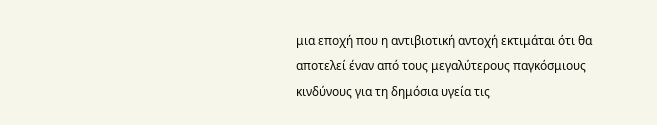μια εποχή που η αντιβιοτική αντοχή εκτιμάται ότι θα αποτελεί έναν από τους μεγαλύτερους παγκόσμιους κινδύνους για τη δημόσια υγεία τις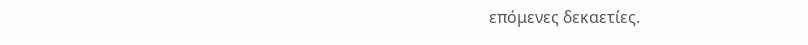επόμενες δεκαετίες.